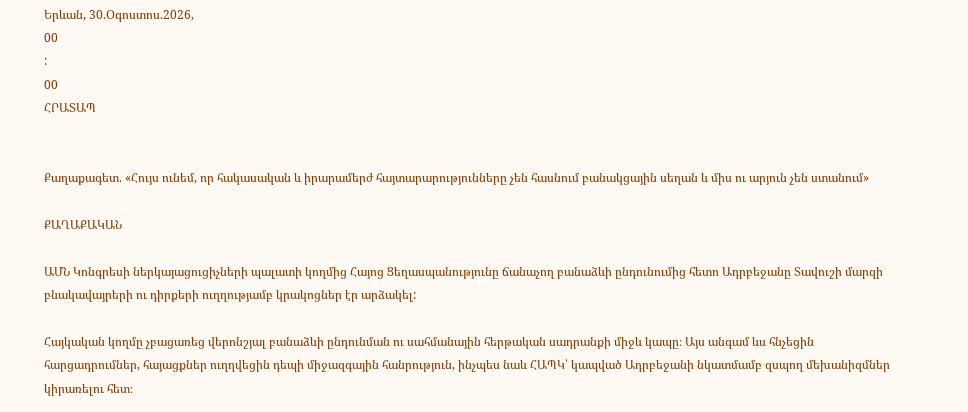Երևան, 30.Օգոստոս.2026,
00
:
00
ՀՐԱՏԱՊ


Քաղաքագետ. «Հույս ունեմ, որ հակասական և իրարամերժ հայտարարությունները չեն հասնում բանակցային սեղան և միս ու արյուն չեն ստանում»

ՔԱՂԱՔԱԿԱՆ

ԱՄՆ Կոնգրեսի ներկայացուցիչների պալատի կողմից Հայոց Ցեղասպանությունը ճանաչող բանաձևի ընդունումից հետո Ադրբեջանը Տավուշի մարզի բնակավայրերի ու դիրքերի ուղղությամբ կրակոցներ էր արձակել:

Հայկական կողմը չբացառեց վերոնշյալ բանաձևի ընդունման ու սահմանային հերթական սադրանքի միջև կապը։ Այս անգամ ևս հնչեցին հարցադրումներ, հայացքներ ուղղվեցին դեպի միջազգային հանրություն, ինչպես նաև ՀԱՊԿ՝ կապված Ադրբեջանի նկատմամբ զսպող մեխանիզմներ կիրառելու հետ։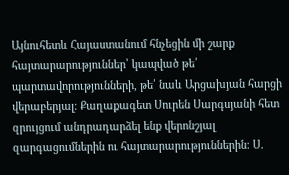Այնուհետև Հայաստանում հնչեցին մի շարք հայտարարություններ՝ կապված թե՛ պարտավորությունների, թե՛ նաև Արցախյան հարցի վերաբերյալ։ Քաղաքագետ Սուրեն Սարգսյանի հետ զրույցում անդրադարձել ենք վերոնշյալ զարգացումներին ու հայտարարություններին։ Ս.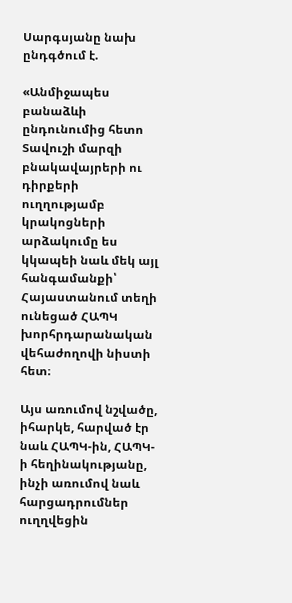Սարգսյանը նախ ընդգծում է.

«Անմիջապես բանաձևի ընդունումից հետո Տավուշի մարզի բնակավայրերի ու դիրքերի ուղղությամբ կրակոցների արձակումը ես կկապեի նաև մեկ այլ հանգամանքի՝ Հայաստանում տեղի ունեցած ՀԱՊԿ խորհրդարանական վեհաժողովի նիստի հետ։

Այս առումով նշվածը, իհարկե, հարված էր նաև ՀԱՊԿ-ին, ՀԱՊԿ-ի հեղինակությանը, ինչի առումով նաև հարցադրումներ ուղղվեցին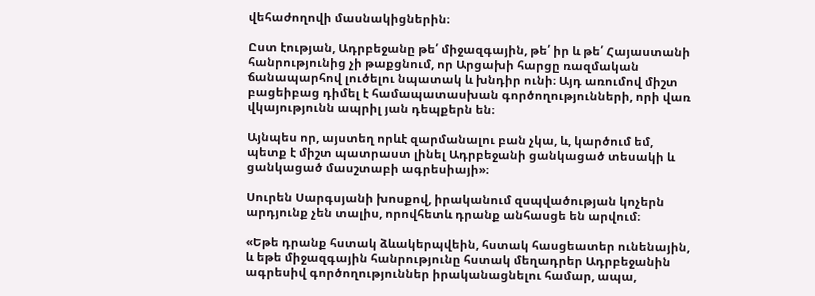վեհաժողովի մասնակիցներին։

Ըստ էության, Ադրբեջանը թե՛ միջազգային, թե՛ իր և թե՛ Հայաստանի հանրությունից չի թաքցնում, որ Արցախի հարցը ռազմական ճանապարհով լուծելու նպատակ և խնդիր ունի։ Այդ առումով միշտ բացեիբաց դիմել է համապատասխան գործողությունների, որի վառ վկայությունն ապրիլ յան դեպքերն են։

Այնպես որ, այստեղ որևէ զարմանալու բան չկա, և, կարծում եմ, պետք է միշտ պատրաստ լինել Ադրբեջանի ցանկացած տեսակի և ցանկացած մասշտաբի ագրեսիայի»։

Սուրեն Սարգսյանի խոսքով, իրականում զսպվածության կոչերն արդյունք չեն տալիս, որովհետև դրանք անհասցե են արվում։

«Եթե դրանք հստակ ձևակերպվեին, հստակ հասցեատեր ունենային, և եթե միջազգային հանրությունը հստակ մեղադրեր Ադրբեջանին ագրեսիվ գործողություններ իրականացնելու համար, ապա,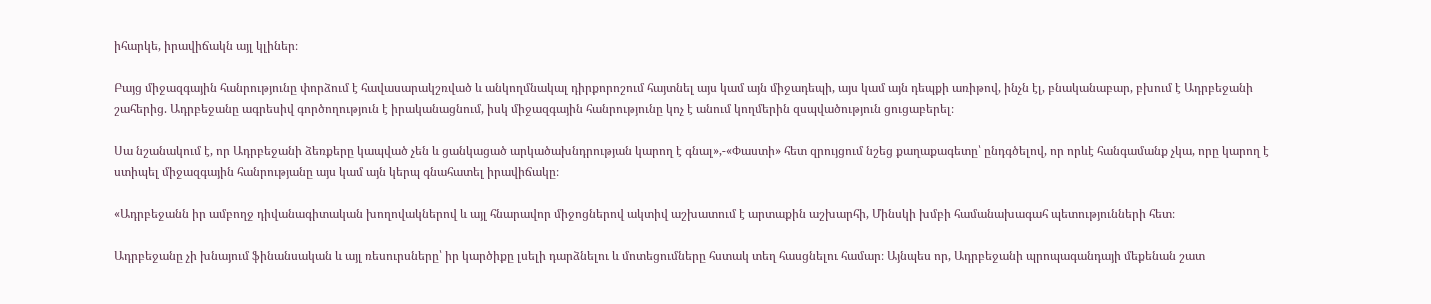իհարկե, իրավիճակն այլ կլիներ։

Բայց միջազգային հանրությունը փորձում է հավասարակշռված և անկողմնակալ դիրքորոշում հայտնել այս կամ այն միջադեպի, այս կամ այն դեպքի առիթով, ինչն էլ, բնականաբար, բխում է Ադրբեջանի շահերից. Ադրբեջանը ագրեսիվ գործողություն է իրականացնում, իսկ միջազգային հանրությունը կոչ է անում կողմերին զսպվածություն ցուցաբերել։

Սա նշանակում է, որ Ադրբեջանի ձեռքերը կապված չեն և ցանկացած արկածախնդրության կարող է գնալ»,-«Փաստի» հետ զրույցում նշեց քաղաքագետը՝ ընդգծելով, որ որևէ հանգամանք չկա, որը կարող է ստիպել միջազգային հանրությանը այս կամ այն կերպ գնահատել իրավիճակը։

«Ադրբեջանն իր ամբողջ դիվանագիտական խողովակներով և այլ հնարավոր միջոցներով ակտիվ աշխատում է արտաքին աշխարհի, Մինսկի խմբի համանախագահ պետությունների հետ։

Ադրբեջանը չի խնայում ֆինանսական և այլ ռեսուրսները՝ իր կարծիքը լսելի դարձնելու և մոտեցումները հստակ տեղ հասցնելու համար։ Այնպես որ, Ադրբեջանի պրոպագանդայի մեքենան շատ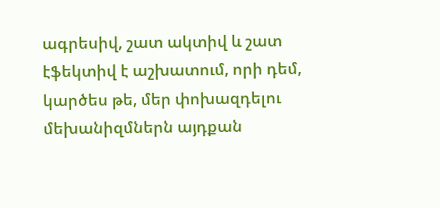ագրեսիվ, շատ ակտիվ և շատ էֆեկտիվ է աշխատում, որի դեմ, կարծես թե, մեր փոխազդելու մեխանիզմներն այդքան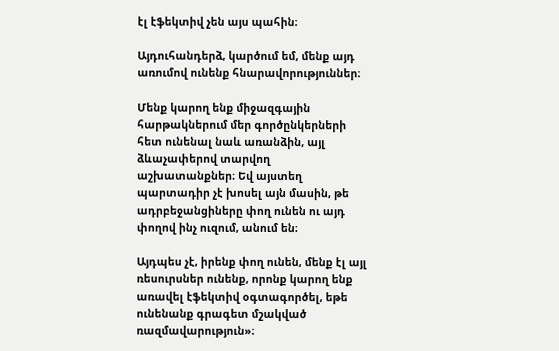էլ էֆեկտիվ չեն այս պահին։

Այդուհանդերձ, կարծում եմ, մենք այդ առումով ունենք հնարավորություններ։

Մենք կարող ենք միջազգային հարթակներում մեր գործընկերների հետ ունենալ նաև առանձին, այլ ձևաչափերով տարվող աշխատանքներ։ Եվ այստեղ պարտադիր չէ խոսել այն մասին, թե ադրբեջանցիները փող ունեն ու այդ փողով ինչ ուզում, անում են։

Այդպես չէ, իրենք փող ունեն, մենք էլ այլ ռեսուրսներ ունենք, որոնք կարող ենք առավել էֆեկտիվ օգտագործել, եթե ունենանք գրագետ մշակված ռազմավարություն»։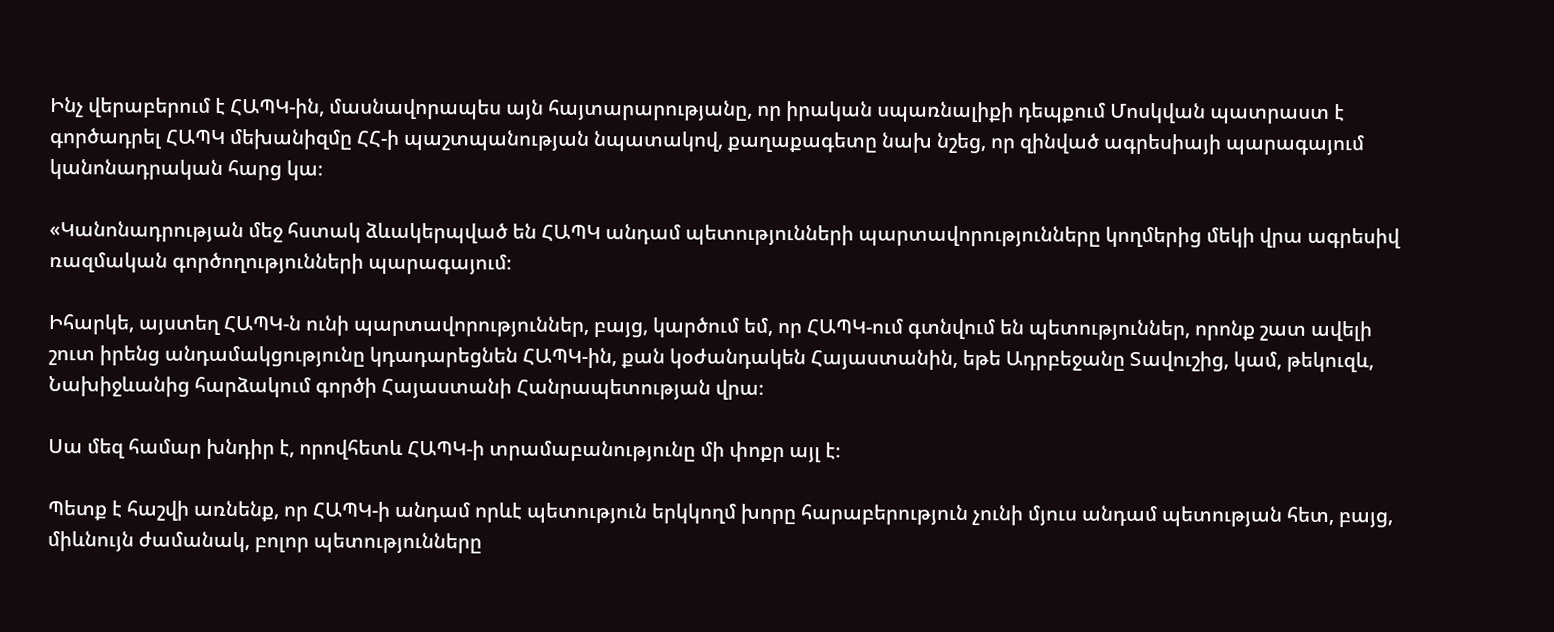Ինչ վերաբերում է ՀԱՊԿ-ին, մասնավորապես այն հայտարարությանը, որ իրական սպառնալիքի դեպքում Մոսկվան պատրաստ է գործադրել ՀԱՊԿ մեխանիզմը ՀՀ-ի պաշտպանության նպատակով, քաղաքագետը նախ նշեց, որ զինված ագրեսիայի պարագայում կանոնադրական հարց կա։

«Կանոնադրության մեջ հստակ ձևակերպված են ՀԱՊԿ անդամ պետությունների պարտավորությունները կողմերից մեկի վրա ագրեսիվ ռազմական գործողությունների պարագայում։

Իհարկե, այստեղ ՀԱՊԿ-ն ունի պարտավորություններ, բայց, կարծում եմ, որ ՀԱՊԿ-ում գտնվում են պետություններ, որոնք շատ ավելի շուտ իրենց անդամակցությունը կդադարեցնեն ՀԱՊԿ-ին, քան կօժանդակեն Հայաստանին, եթե Ադրբեջանը Տավուշից, կամ, թեկուզև, Նախիջևանից հարձակում գործի Հայաստանի Հանրապետության վրա։

Սա մեզ համար խնդիր է, որովհետև ՀԱՊԿ-ի տրամաբանությունը մի փոքր այլ է։

Պետք է հաշվի առնենք, որ ՀԱՊԿ-ի անդամ որևէ պետություն երկկողմ խորը հարաբերություն չունի մյուս անդամ պետության հետ, բայց, միևնույն ժամանակ, բոլոր պետությունները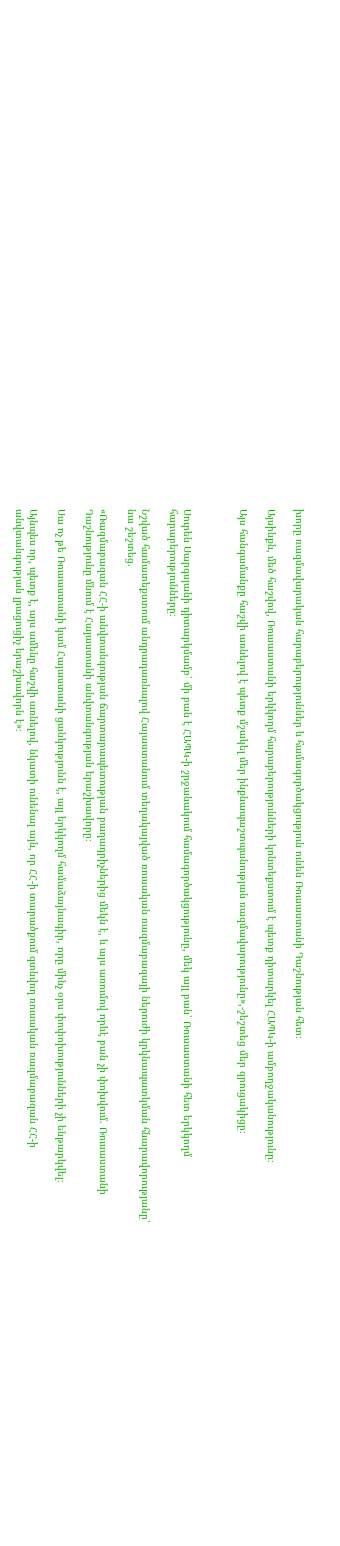խորը ռազմավարական հարաբերություններ և համագործակցություն ունեն Ռուսաստանի Դաշնության հետ։

Այսինքն, մեծ հաշվով, Ռուսաստանի երկկողմ հարաբերությունների կոնտեքստում է պետք դիտարկել ՀԱՊԿ-ի ամբողջականությունը։

Այս հանգամանքը հաշվի առնելով է պետք մշակել մեր ինքնապաշտպանության ռազմավարությունը»,-շեշտեց մեր զրուցակիցը։



Սուրեն Սարգսյանի դիտարկմամբ՝ մի բան է ՀԱՊԿ-ի շրջանակում համագործակցությունը, մեկ այլ բան՝ Ռուսաստանի հետ երկկողմ հարաբերությունները։

Նշված համատեքստում անդրադառնալով Հայաստանում տեղակայված ռուսական ռազմաբազայի ներուժի կրկնապատկման հնարավորությանը՝ նա շեշտեց.

«Ռազմաբազան ՀՀ-ի անվտանգության ճարտարապետության բաղադրիչներից մեկն է, և այս առումով որևէ բան չի փոխվում. Ռուսաստանի Դաշնությունը մնում է Հայաստանի անվտանգության երաշխավորը։

Սա ոչ թե Ռուսաստանի կամ Հայաստանի ցանկությունն է, այլ երկկողմ համաձայնագիր, որը մինչ օրս փոփոխությունների չի ենթարկվել։

Այնպես որ, պետք է, այս ամենը հաշվի առնելով, նկատի ունենալ այն, որ ՀՀ-ի տարածքում գտնվող ռուսական ռազմաբազան ՀՀ-ի անվտանգության լրացուցիչ երաշխավորն է»։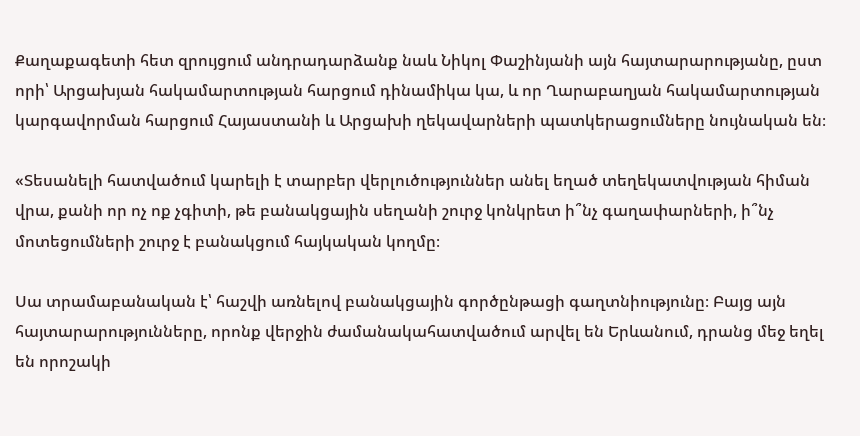Քաղաքագետի հետ զրույցում անդրադարձանք նաև Նիկոլ Փաշինյանի այն հայտարարությանը, ըստ որի՝ Արցախյան հակամարտության հարցում դինամիկա կա, և որ Ղարաբաղյան հակամարտության կարգավորման հարցում Հայաստանի և Արցախի ղեկավարների պատկերացումները նույնական են։

«Տեսանելի հատվածում կարելի է տարբեր վերլուծություններ անել եղած տեղեկատվության հիման վրա, քանի որ ոչ ոք չգիտի, թե բանակցային սեղանի շուրջ կոնկրետ ի՞նչ գաղափարների, ի՞նչ մոտեցումների շուրջ է բանակցում հայկական կողմը։

Սա տրամաբանական է՝ հաշվի առնելով բանակցային գործընթացի գաղտնիությունը։ Բայց այն հայտարարությունները, որոնք վերջին ժամանակահատվածում արվել են Երևանում, դրանց մեջ եղել են որոշակի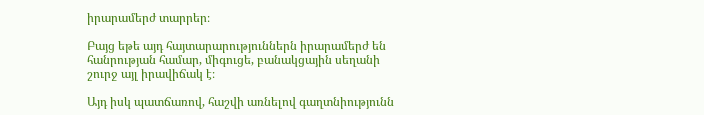իրարամերժ տարրեր։

Բայց եթե այդ հայտարարություններն իրարամերժ են հանրության համար, միգուցե, բանակցային սեղանի շուրջ այլ իրավիճակ է։

Այդ իսկ պատճառով, հաշվի առնելով գաղտնիությունն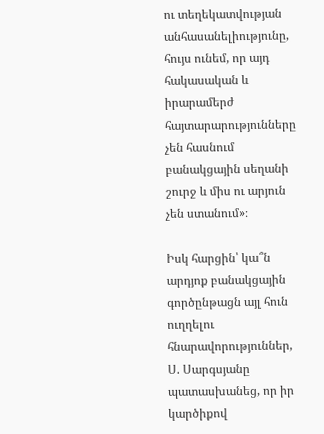ու տեղեկատվության անհասանելիությունը, հույս ունեմ, որ այդ հակասական և իրարամերժ հայտարարությունները չեն հասնում բանակցային սեղանի շուրջ և միս ու արյուն չեն ստանում»։

Իսկ հարցին՝ կա՞ն արդյոք բանակցային գործընթացն այլ հուն ուղղելու հնարավորություններ, Ս. Սարգսյանը պատասխանեց, որ իր կարծիքով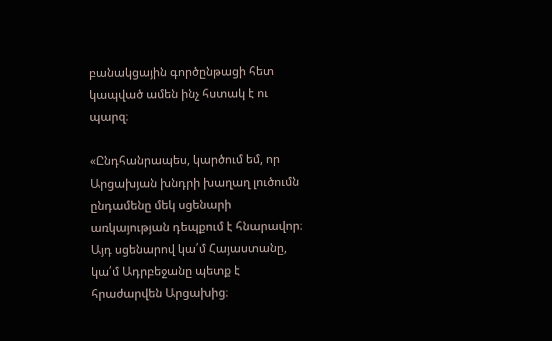բանակցային գործընթացի հետ կապված ամեն ինչ հստակ է ու պարզ։

«Ընդհանրապես, կարծում եմ, որ Արցախյան խնդրի խաղաղ լուծումն ընդամենը մեկ սցենարի առկայության դեպքում է հնարավոր։ Այդ սցենարով կա՛մ Հայաստանը, կա՛մ Ադրբեջանը պետք է հրաժարվեն Արցախից։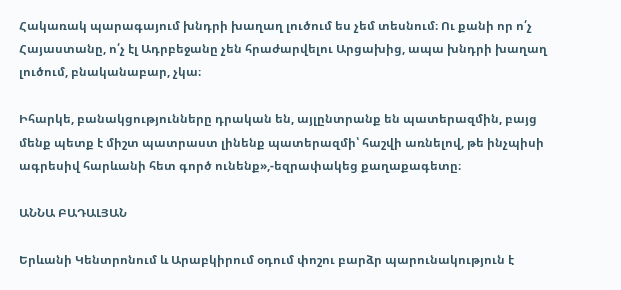Հակառակ պարագայում խնդրի խաղաղ լուծում ես չեմ տեսնում։ Ու քանի որ ո՛չ Հայաստանը, ո՛չ էլ Ադրբեջանը չեն հրաժարվելու Արցախից, ապա խնդրի խաղաղ լուծում, բնականաբար, չկա։

Իհարկե, բանակցությունները դրական են, այլընտրանք են պատերազմին, բայց մենք պետք է միշտ պատրաստ լինենք պատերազմի՝ հաշվի առնելով, թե ինչպիսի ագրեսիվ հարևանի հետ գործ ունենք»,-եզրափակեց քաղաքագետը։

ԱՆՆԱ ԲԱԴԱԼՅԱՆ

Երևանի Կենտրոնում և Արաբկիրում օդում փոշու բարձր պարունակություն է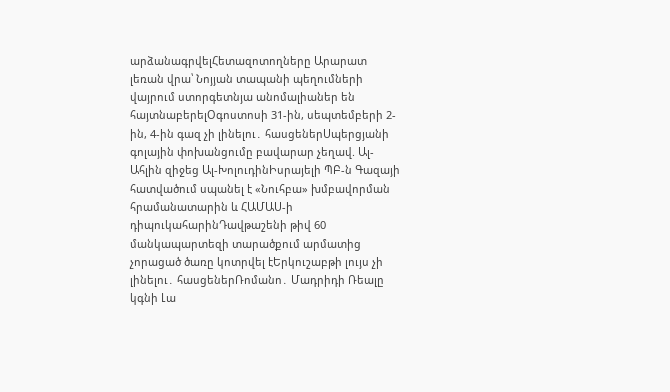արձանագրվելՀետազոտողները Արարատ լեռան վրա՝ Նոյյան տապանի պեղումների վայրում ստորգետնյա անոմալիաներ են հայտնաբերելՕգոստոսի 31-ին, սեպտեմբերի 2-ին, 4-ին գազ չի լինելու․ հասցեներՍպերցյանի գոլային փոխանցումը բավարար չեղավ. Ալ-Ահլին զիջեց Ալ-ԽոլուդինԻսրայելի ՊԲ-ն Գազայի հատվածում սպանել է «Նուհբա» խմբավորման հրամանատարին և ՀԱՄԱՍ-ի դիպուկահարինԴավթաշենի թիվ 60 մանկապարտեզի տարածքում արմատից չորացած ծառը կոտրվել էԵրկուշաբթի լույս չի լինելու․ հասցեներՌոմանո․ Մադրիդի Ռեալը կգնի Լա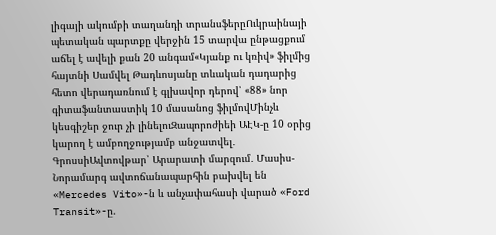լիգայի ակումբի տաղանդի տրանսֆերըՈւկրաինայի պետական պարտքը վերջին 15 տարվա ընթացքում աճել է ավելի քան 20 անգամ«Կյանք ու կռիվ» ֆիլմից հայտնի Սամվել Թադևոսյանը տևական դադարից հետո վերադառնում է գլխավոր դերով՝ «88» նոր գիտաֆանտաստիկ 10 մասանոց ֆիլմովՄինչև կեսգիշեր ջուր չի լինելուԶապորոժիեի ԱԷԿ-ը 10 օրից կարող է ամբողջությամբ անջատվել․ ԳրոսսիԱվտովթար՝ Արարատի մարզում․ Մասիս-Նորամարգ ավտոճանապարհին բախվել են «Mercedes Vito»-ն և անչափահասի վարած «Ford Transit»-ը.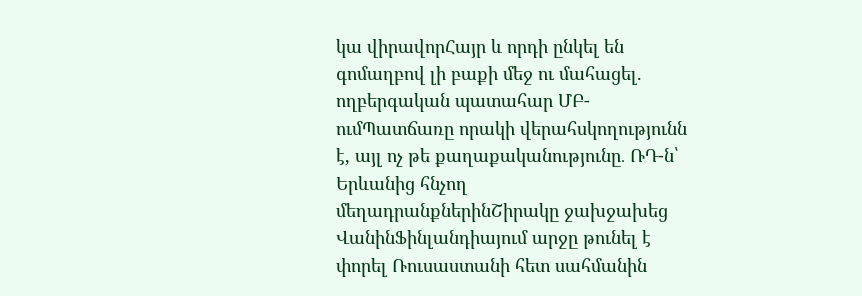կա վիրավորՀայր և որդի ընկել են գոմաղբով լի բաքի մեջ ու մահացել. ողբերգական պատահար ՄԲ-ումՊատճառը որակի վերահսկողությունն է, այլ ոչ թե քաղաքականությունը․ ՌԴ-ն՝ Երևանից հնչող մեղադրանքներինՇիրակը ջախջախեց ՎանինՖինլանդիայում արջը թունել է փորել Ռուսաստանի հետ սահմանին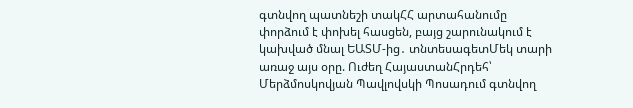գտնվող պատնեշի տակՀՀ արտահանումը փորձում է փոխել հասցեն, բայց շարունակում է կախված մնալ ԵԱՏՄ-ից․ տնտեսագետՄեկ տարի առաջ այս օրը. Ուժեղ ՀայաստանՀրդեհ՝ Մերձմոսկովյան Պավլովսկի Պոսադում գտնվող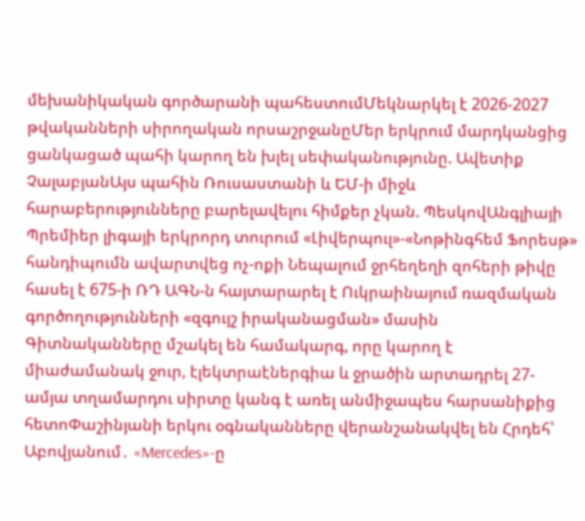մեխանիկական գործարանի պահեստումՄեկնարկել է 2026-2027 թվականների սիրողական որսաշրջանըՄեր երկրում մարդկանցից ցանկացած պահի կարող են խլել սեփականությունը. Ավետիք ՉալաբյանԱյս պահին Ռուսաստանի և ԵՄ-ի միջև հարաբերությունները բարելավելու հիմքեր չկան. ՊեսկովԱնգլիայի Պրեմիեր լիգայի երկրորդ տուրում «Լիվերպուլ»-«Նոթինգհեմ Ֆորեսթ» հանդիպումն ավարտվեց ոչ-ոքի Նեպալում ջրհեղեղի զոհերի թիվը հասել է 675-ի ՌԴ ԱԳՆ-ն հայտարարել է Ուկրաինայում ռազմական գործողությունների «զգույշ իրականացման» մասին Գիտնականները մշակել են համակարգ, որը կարող է միաժամանակ ջուր, էլեկտրաէներգիա և ջրածին արտադրել 27-ամյա տղամարդու սիրտը կանգ է առել անմիջապես հարսանիքից հետոՓաշինյանի երկու օգնականները վերանշանակվել են Հրդեհ՝ Աբովյանում․ «Mercedes»-ը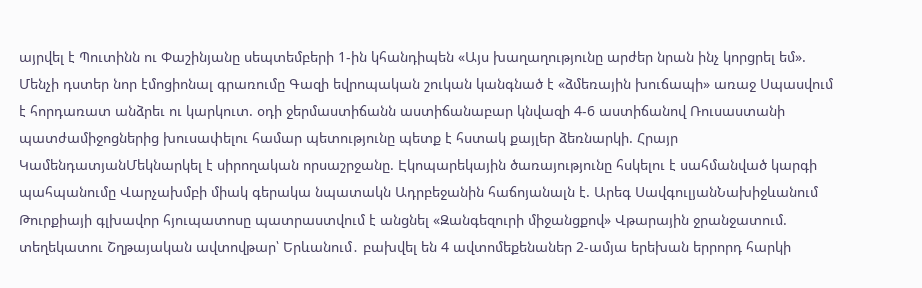այրվել է Պուտինն ու Փաշինյանը սեպտեմբերի 1-ին կհանդիպեն «Այս խաղաղությունը արժեր նրան ինչ կորցրել եմ». Մենչի դստեր նոր էմոցիոնալ գրառումը Գազի եվրոպական շուկան կանգնած է «ձմեռային խուճապի» առաջ Սպասվում է հորդառատ անձրեւ ու կարկուտ. օդի ջերմաստիճանն աստիճանաբար կնվազի 4-6 աստիճանով Ռուսաստանի պատժամիջոցներից խուսափելու համար պետությունը պետք է հստակ քայլեր ձեռնարկի. Հրայր ԿամենդատյանՄեկնարկել է սիրողական որսաշրջանը. Էկոպարեկային ծառայությունը հսկելու է սահմանված կարգի պահպանումը Վարչախմբի միակ գերակա նպատակն Ադրբեջանին հաճոյանալն է. Արեգ ՍավգուլյանՆախիջևանում Թուրքիայի գլխավոր հյուպատոսը պատրաստվում է անցնել «Զանգեզուրի միջանցքով» Վթարային ջրանջատում. տեղեկատու Շղթայական ավտովթար՝ Երևանում․ բախվել են 4 ավտոմեքենաներ 2-ամյա երեխան երրորդ հարկի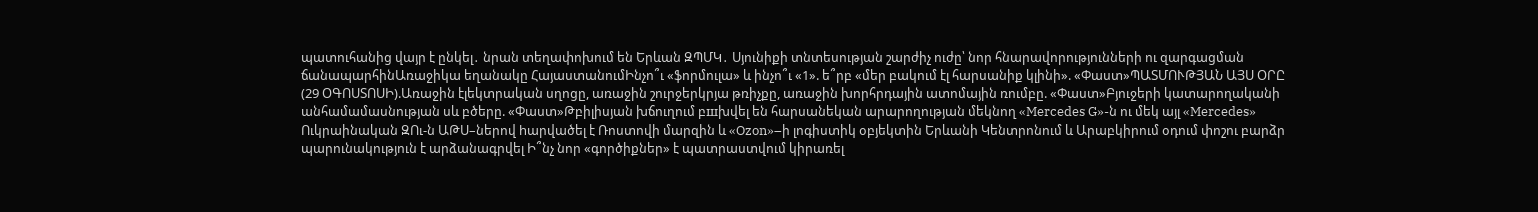պատուհանից վայր է ընկել․ նրան տեղափոխում են Երևան ԶՊՄԿ․ Սյունիքի տնտեսության շարժիչ ուժը՝ նոր հնարավորությունների ու զարգացման ճանապարհինԱռաջիկա եղանակը ՀայաստանումԻնչո՞ւ «ֆորմուլա» և ինչո՞ւ «1». ե՞րբ «մեր բակում էլ հարսանիք կլինի». «Փաստ»ՊԱՏՄՈՒԹՅԱՆ ԱՅՍ ՕՐԸ (29 ՕԳՈՍՏՈՍԻ).Առաջին էլեկտրական սղոցը, առաջին շուրջերկրյա թռիչքը, առաջին խորհրդային ատոմային ռումբը. «Փաստ»Բյուջերի կատարողականի անհամամասնության սև բծերը. «Փաստ»Թբիլիսյան խճուղում բшխվել են հարսանեկան արարողության մեկնող «Mercedes G»-ն ու մեկ այլ «Mercedes» Ուկրաինական ԶՈւ-ն ԱԹՍ–ներով hարվածել է Ռոստովի մարզին և «Ozon»–ի լոգիստիկ օբյեկտին Երևանի Կենտրոնում և Արաբկիրում օդում փոշու բարձր պարունակություն է արձանագրվել Ի՞նչ նոր «գործիքներ» է պատրաստվում կիրառել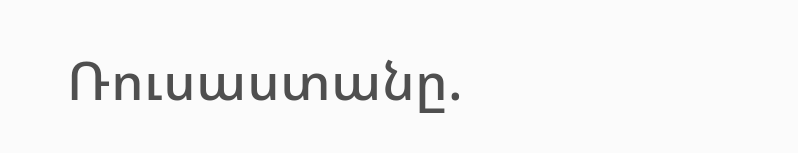Ռուսաստանը.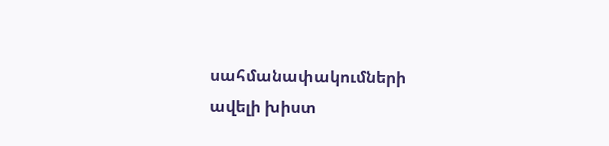սահմանափակումների ավելի խիստ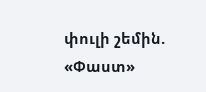փուլի շեմին. «Փաստ»